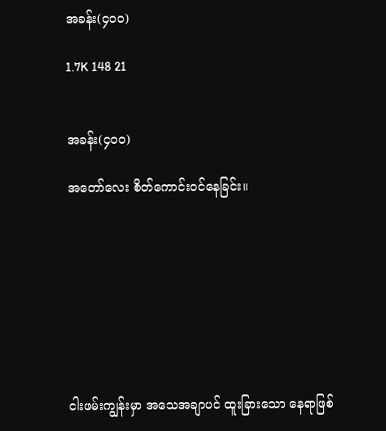အခန်း(၄၀၀)

1.7K 148 21


အခန်း(၄၀၀)

အတော်လေး စိတ်ကောင်းဝင်နေခြင်း။








ငါးဖမ်းကျွန်းမှာ အသေအချာပင် ထူးခြားသော နေရာဖြစ်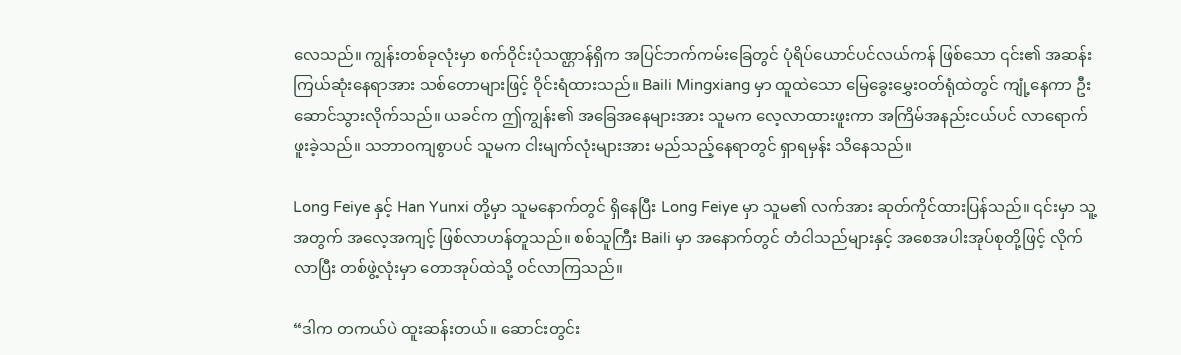လေသည်။ ကျွန်းတစ်ခုလုံးမှာ စက်ဝိုင်းပုံသဏ္ဌာန်ရှိက အပြင်ဘက်ကမ်းခြေတွင် ပုံရိပ်ယောင်ပင်လယ်ကန် ဖြစ်သော ၎င်း၏ အဆန်းကြယ်ဆုံးနေရာအား သစ်တောများဖြင့် ဝိုင်းရံထားသည်။ Baili Mingxiang မှာ ထူထဲသော မြေခွေးမွှေးဝတ်ရုံထဲတွင် ကျုံ့နေကာ ဦးဆောင်သွားလိုက်သည်။ ယခင်က ဤကျွန်း၏ အခြေအနေများအား သူမက လေ့လာထားဖူးကာ အကြိမ်အနည်းငယ်ပင် လာရောက်ဖူးခဲ့သည်။ သဘာဝကျစွာပင် သူမက ငါးမျက်လုံးများအား မည်သည့်နေရာတွင် ရှာရမှန်း သိနေသည်။

Long Feiye နှင့် Han Yunxi တို့မှာ သူမနောက်တွင် ရှိနေပြီး Long Feiye မှာ သူမ၏ လက်အား ဆုတ်ကိုင်ထားပြန်သည်။ ၎င်းမှာ သူ့အတွက် အလေ့အကျင့် ဖြစ်လာဟန်တူသည်။ စစ်သူကြီး Baili မှာ အနောက်တွင် တံငါသည်များနှင့် အစေအပါးအုပ်စုတို့ဖြင့် လိုက်လာပြီး တစ်ဖွဲ့လုံးမှာ တောအုပ်ထဲသို့ ဝင်လာကြသည်။

“ဒါက တကယ်ပဲ ထူးဆန်းတယ်။ ဆောင်းတွင်း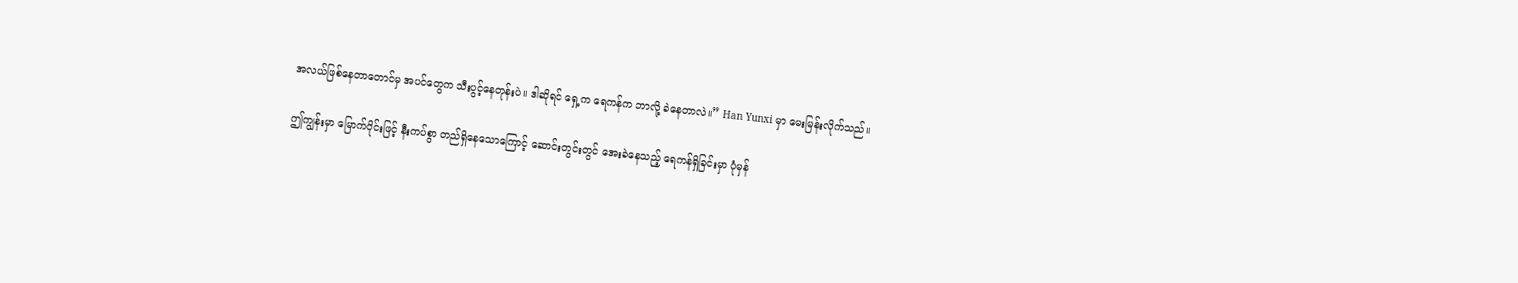အလယ်ဖြစ်နေတာတောင်မှ အပင်တွေက သီးပွင့်နေတုန်းပဲ။ ဒါဆိုရင် ရှေ့က ရေကန်က ဘာလို့ ခဲနေတာလဲ။” Han Yunxi မှာ မေးမြန်းလိုက်သည်။

ဤကျွန်းမှာ မြောက်ပိုင်းဖြင့် နီးကပ်စွာ တည်ရှိနေသောကြောင့် ဆောင်းတွင်းတွင် အေးခဲနေသည့် ရေကန်ရှိခြင်းမှာ ပုံမှန်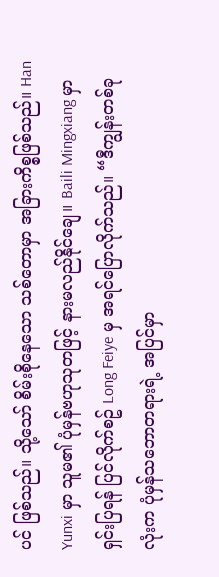ပင် ဖြစ်သည်။ သို့သော် စိမ်းစိုနေသော သစ်တောမှာ အခြားကိစ္စဖြစ်သည်။ Han Yunxi မှာ သူမ၏ ပုံမှန်ဗဟုသုတဖြင့် နားမလည်နိုင်ချေ။ Baili Mingxiang မှာ ရှင်းပြရန် ပြင်လိုက်စဥ် Long Feiye မှ အရင်ပြောလိုက်သည်။ “ဒီကျွန်းတစ်ခုလုံးက ပုံမှန်သဘောတရားရဲ့ အပြင်မှာ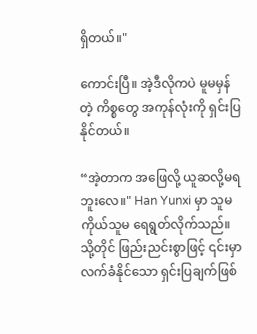ရှိတယ်။"

ကောင်းပြီ။ အဲ့ဒီလိုကပဲ မူမမှန်တဲ့ ကိစ္စတွေ အကုန်လုံးကို ရှင်းပြနိုင်တယ်။

“အဲ့တာက အဖြေလို့ ယူဆလို့မရဘူးလေ။" Han Yunxi မှာ သူမကိုယ်သူမ ရေရွတ်လိုက်သည်။ သို့တိုင် ဖြည်းညင်းစွာဖြင့် ၎င်းမှာ လက်ခံနိုင်သော ရှင်းပြချက်ဖြစ်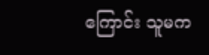ကြောင်း သူမက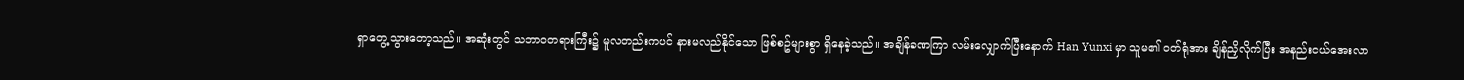ရှာတွေ့သွားတော့သည်။ အဆုံးတွင် သဘာဝတရားကြီး၌ မူလတည်းကပင် နားမလည်နိုင်သော ဖြစ်စဥ်များစွာ ရှိနေခဲ့သည်။ အချိန်ခဏကြာ လမ်းလျှောက်ပြီးနောက် Han Yunxi မှာ သူမ၏ ဝတ်ရုံအား ချိန်ညှိလိုက်ပြီး အနည်းငယ်အေးလာ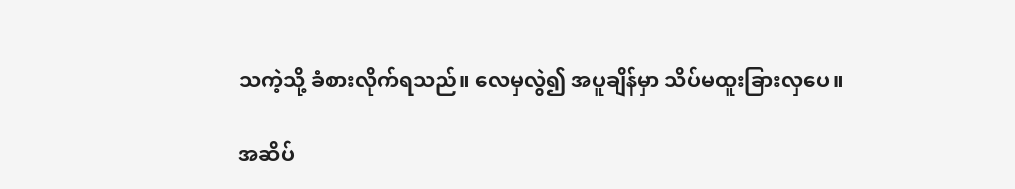သကဲ့သို့ ခံစားလိုက်ရသည်။ လေမှလွဲ၍ အပူချိန်မှာ သိပ်မထူးခြားလှပေ။

အဆိပ်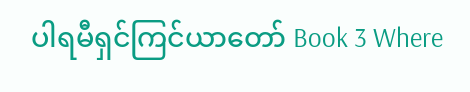ပါရမီရှင်ကြင်ယာတော် Book 3 Where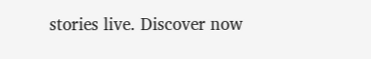stories live. Discover now